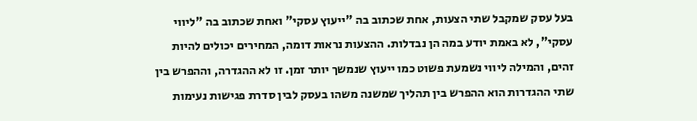בעל עסק שמקבל שתי הצעות, אחת שכתוב בה "ייעוץ עסקי" ואחת שכתוב בה "ליווי עסקי", לא באמת יודע במה הן נבדלות. ההצעות נראות דומה, המחירים יכולים להיות זהים, והמילה ליווי נשמעת פשוט כמו ייעוץ שנמשך יותר זמן. זו לא ההגדרה, וההפרש בין שתי ההגדרות הוא ההפרש בין תהליך שמשנה משהו בעסק לבין סדרת פגישות נעימות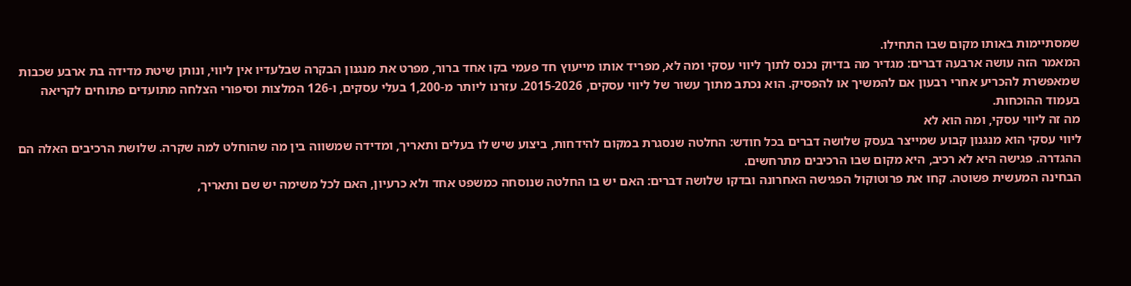שמסתיימות באותו מקום שבו התחילו.
המאמר הזה עושה ארבעה דברים: מגדיר מה בדיוק נכנס לתוך ליווי עסקי ומה לא, מפריד אותו מייעוץ חד פעמי בקו אחד ברור, מפרט את מנגנון הבקרה שבלעדיו אין ליווי, ונותן שיטת מדידה בת ארבע שכבות שמאפשרת להכריע אחרי רבעון אם להמשיך או להפסיק. הוא נכתב מתוך עשור של ליווי עסקים, 2015-2026. עזרנו ליותר מ-1,200 בעלי עסקים, ו-126 המלצות וסיפורי הצלחה מתועדים פתוחים לקריאה בעמוד ההוכחות.
מה זה ליווי עסקי, ומה הוא לא
ליווי עסקי הוא מנגנון קבוע שמייצר בעסק שלושה דברים בכל חודש: החלטה שנסגרת במקום להידחות, ביצוע שיש לו בעלים ותאריך, ומדידה שמשווה בין מה שהוחלט למה שקרה. שלושת הרכיבים האלה הם ההגדרה. פגישה היא לא רכיב, היא מקום שבו הרכיבים מתרחשים.
הבחינה המעשית פשוטה. קחו את פרוטוקול הפגישה האחרונה ובדקו שלושה דברים: האם יש בו החלטה שנוסחה כמשפט אחד ולא כרעיון, האם לכל משימה יש שם ותאריך,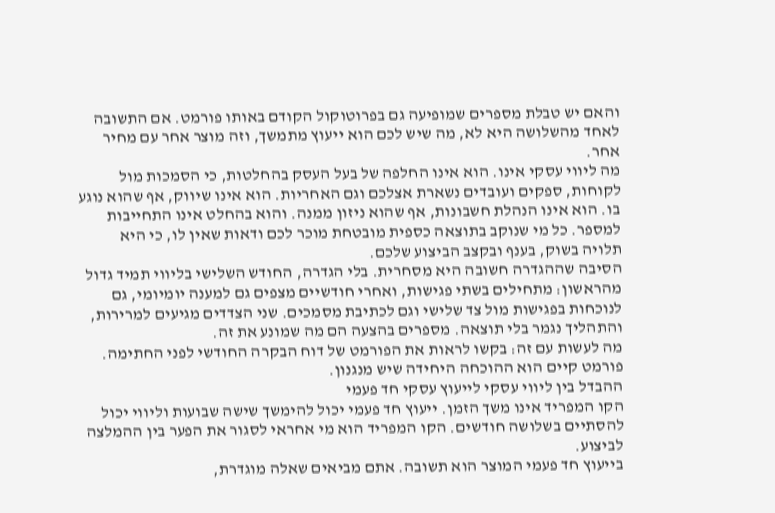והאם יש טבלת מספרים שמופיעה גם בפרוטוקול הקודם באותו פורמט. אם התשובה לאחד מהשלושה היא לא, מה שיש לכם הוא ייעוץ מתמשך, וזה מוצר אחר עם מחיר אחר.
מה ליווי עסקי אינו. הוא אינו החלפה של בעל העסק בהחלטות, כי הסמכות מול לקוחות, ספקים ועובדים נשארת אצלכם וגם האחריות. הוא אינו שיווק, אף שהוא נוגע בו. הוא אינו הנהלת חשבונות, אף שהוא ניזון ממנה. והוא בהחלט אינו התחייבות למספר. כל מי שנוקב בתוצאה כספית מובטחת מוכר לכם ודאות שאין לו, כי היא תלויה בשוק, בענף ובקצב הביצוע שלכם.
הסיבה שההגדרה חשובה היא מסחרית. בלי הגדרה, החודש השלישי בליווי תמיד גדול מהראשון: מתחילים בשתי פגישות, ואחרי חודשיים מצפים גם למענה יומיומי, גם לנוכחות בפגישות מול צד שלישי וגם לכתיבת מסמכים. שני הצדדים מגיעים למרירות, והתהליך נגמר בלי תוצאה. מספרים בהצעה הם מה שמונע את זה.
מה לעשות עם זה: בקשו לראות את הפורמט של דוח הבקרה החודשי לפני החתימה. פורמט קיים הוא ההוכחה היחידה שיש מנגנון.
ההבדל בין ליווי עסקי לייעוץ עסקי חד פעמי
הקו המפריד אינו משך הזמן. ייעוץ חד פעמי יכול להימשך שישה שבועות וליווי יכול להסתיים בשלושה חודשים. הקו המפריד הוא מי אחראי לסגור את הפער בין ההמלצה לביצוע.
בייעוץ חד פעמי המוצר הוא תשובה. אתם מביאים שאלה מוגדרת,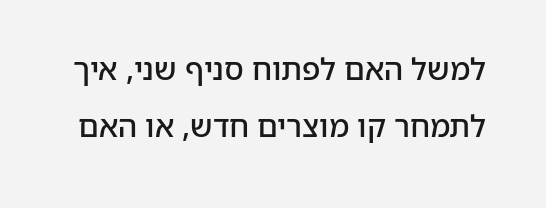למשל האם לפתוח סניף שני, איך לתמחר קו מוצרים חדש, או האם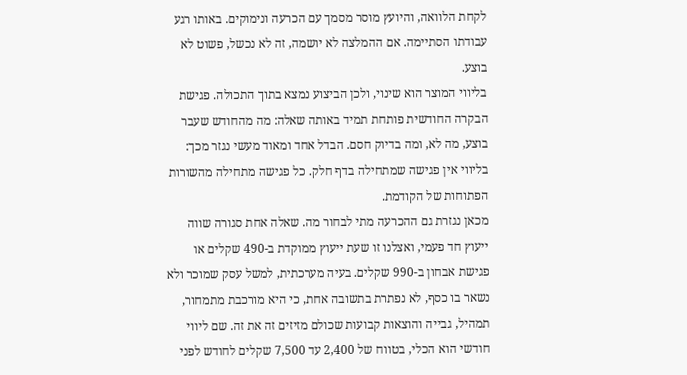לקחת הלוואה, והיועץ מוסר מסמך עם הכרעה ונימוקים. באותו רגע עבודתו הסתיימה. אם ההמלצה לא יושמה, זה לא נכשל, פשוט לא בוצע.
בליווי המוצר הוא שינוי, ולכן הביצוע נמצא בתוך התכולה. פגישת הבקרה החודשית פותחת תמיד באותה שאלה: מה מהחודש שעבר בוצע, מה לא, ומה בדיוק חסם. הבדל אחד ומאוד מעשי נגזר מכך: בליווי אין פגישה שמתחילה בדף חלק. כל פגישה מתחילה מהשורות הפתוחות של הקודמת.
מכאן נגזרת גם ההכרעה מתי לבחור מה. שאלה אחת סגורה שווה ייעוץ חד פעמי, ואצלנו זו שעת ייעוץ ממוקדת ב-490 שקלים או פגישת אבחון ב-990 שקלים. בעיה מערכתית, למשל עסק שמוכר ולא נשאר בו כסף, לא נפתרת בתשובה אחת, כי היא מורכבת מתמחור, תמהיל, גבייה והוצאות קבועות שכולם מזיזים זה את זה. שם ליווי חודשי הוא הכלי, בטווח של 2,400 עד 7,500 שקלים לחודש לפני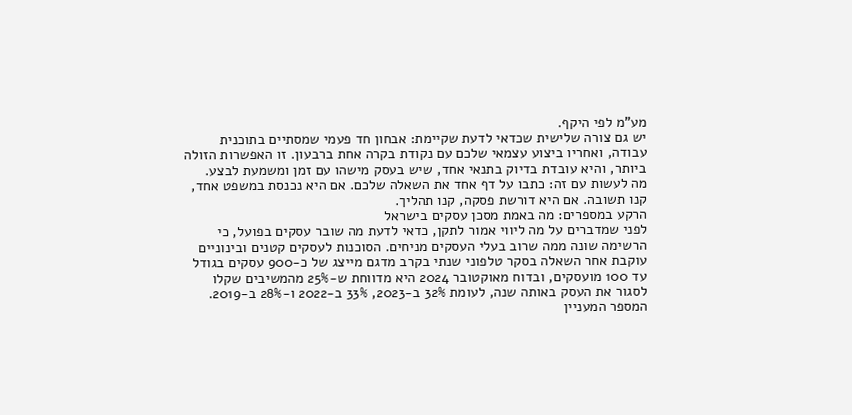מע"מ לפי היקף.
יש גם צורה שלישית שכדאי לדעת שקיימת: אבחון חד פעמי שמסתיים בתוכנית עבודה, ואחריו ביצוע עצמאי שלכם עם נקודת בקרה אחת ברבעון. זו האפשרות הזולה ביותר, והיא עובדת בדיוק בתנאי אחד, שיש בעסק מישהו עם זמן ומשמעת לבצע.
מה לעשות עם זה: כתבו על דף אחד את השאלה שלכם. אם היא נכנסת במשפט אחד, קנו תשובה. אם היא דורשת פסקה, קנו תהליך.
הרקע במספרים: מה באמת מסכן עסקים בישראל
לפני שמדברים על מה ליווי אמור לתקן, כדאי לדעת מה שובר עסקים בפועל, כי הרשימה שונה ממה שרוב בעלי העסקים מניחים. הסוכנות לעסקים קטנים ובינוניים עוקבת אחר השאלה בסקר טלפוני שנתי בקרב מדגם מייצג של כ-900 עסקים בגודל עד 100 מועסקים, ובדוח מאוקטובר 2024 היא מדווחת ש-25% מהמשיבים שקלו לסגור את העסק באותה שנה, לעומת 32% ב-2023, 33% ב-2022 ו-28% ב-2019.
המספר המעניין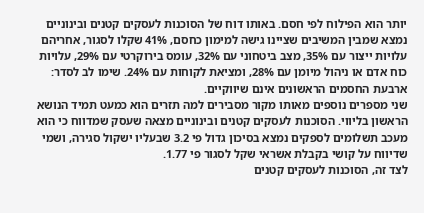יותר הוא הפילוח לפי חסם. באותו דוח של הסוכנות לעסקים קטנים ובינוניים נמצא שמבין המשיבים שציינו גישה למימון כחסם, 41% שקלו לסגור, אחריהם עלויות ייצור עם 35%, מצב ביטחוני עם 32%, עומס בירוקרטי עם 29%, עלויות כוח אדם או ניהול מיומן עם 28%, ומציאת לקוחות עם 24%. שימו לב לסדר: ארבעת החסמים הראשונים אינם שיווקיים.
שני מספרים נוספים מאותו מקור מסבירים למה תזרים הוא כמעט תמיד הנושא הראשון בליווי. הסוכנות לעסקים קטנים ובינוניים מצאה שעסק שמדווח כי הוא מעכב תשלומים לספקים נמצא בסיכון גדול פי 3.2 שבעליו ישקול סגירה, ושמי שדיווח על קושי בקבלת אשראי שקל לסגור פי 1.77.
לצד זה, הסוכנות לעסקים קטנים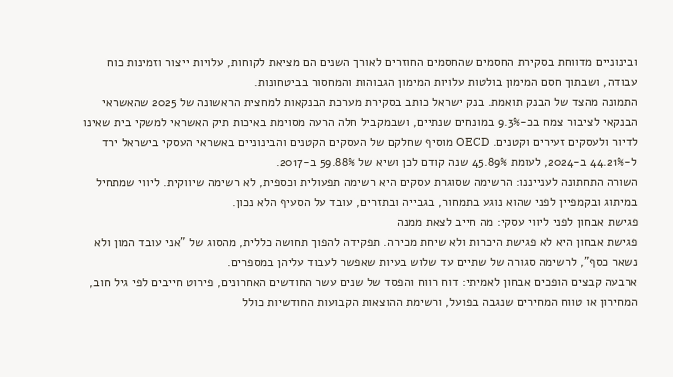ובינוניים מדווחת בסקירת החסמים שהחסמים החוזרים לאורך השנים הם מציאת לקוחות, עלויות ייצור וזמינות כוח עבודה, ושבתוך חסם המימון בולטות עלויות המימון הגבוהות והמחסור בביטחונות.
התמונה מהצד של הבנק תואמת. בנק ישראל כותב בסקירת מערכת הבנקאות למחצית הראשונה של 2025 שהאשראי הבנקאי לציבור צמח בכ-9.3% במונחים שנתיים, ושבמקביל חלה הרעה מסוימת באיכות תיק האשראי למשקי בית שאינו לדיור ולעסקים זעירים וקטנים. OECD מוסיף שחלקם של העסקים הקטנים והבינוניים באשראי העסקי בישראל ירד ל-44.21% ב-2024, לעומת 45.89% שנה קודם לכן ושיא של 59.88% ב-2017.
השורה התחתונה לענייננו: הרשימה שסוגרת עסקים היא רשימה תפעולית וכספית, לא רשימה שיווקית. ליווי שמתחיל במיתוג ובקמפיין לפני שהוא נוגע בתמחור, בגבייה ובתזרים, עובד על הסעיף הלא נכון.
פגישת אבחון לפני ליווי עסקי: מה חייב לצאת ממנה
פגישת אבחון היא לא פגישת היכרות ולא שיחת מכירה. תפקידה להפוך תחושה כללית, מהסוג של "אני עובד המון ולא נשאר כסף", לרשימה סגורה של שתיים עד שלוש בעיות שאפשר לעבוד עליהן במספרים.
ארבעה קבצים הופכים אבחון לאמיתי: דוח רווח והפסד של שנים עשר החודשים האחרונים, פירוט חייבים לפי גיל חוב, המחירון או טווח המחירים שנגבה בפועל, ורשימת ההוצאות הקבועות החודשיות כולל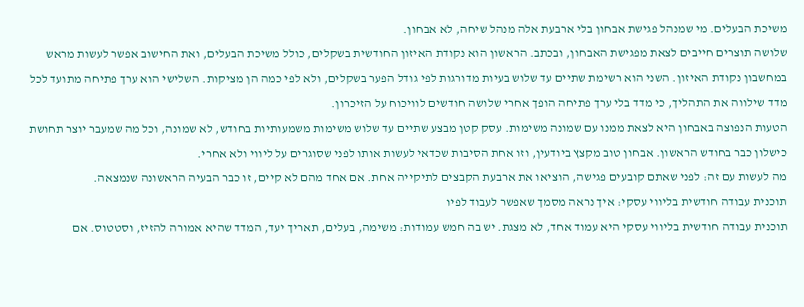משיכת הבעלים. מי שמנהל פגישת אבחון בלי ארבעת אלה מנהל שיחה, לא אבחון.
שלושה תוצרים חייבים לצאת מפגישת האבחון, ובכתב. הראשון הוא נקודת האיזון החודשית בשקלים, כולל משיכת הבעלים, ואת החישוב אפשר לעשות מראש במחשבון נקודת האיזון. השני הוא רשימת שתיים עד שלוש בעיות מדורגות לפי גודל הפער בשקלים, ולא לפי כמה הן מציקות. השלישי הוא ערך פתיחה מתועד לכל מדד שילווה את התהליך, כי מדד בלי ערך פתיחה הופך אחרי שלושה חודשים לוויכוח על הזיכרון.
הטעות הנפוצה באבחון היא לצאת ממנו עם שמונה משימות. עסק קטן מבצע שתיים עד שלוש משימות משמעותיות בחודש, לא שמונה, וכל מה שמעבר יוצר תחושת כישלון כבר בחודש הראשון. אבחון טוב מקצץ ביודעין, וזו אחת הסיבות שכדאי לעשות אותו לפני שסוגרים על ליווי ולא אחרי.
מה לעשות עם זה: לפני שאתם קובעים פגישה, הוציאו את ארבעת הקבצים לתיקייה אחת. אם אחד מהם לא קיים, זו כבר הבעיה הראשונה שנמצאה.
תוכנית עבודה חודשית בליווי עסקי: איך נראה מסמך שאפשר לעבוד לפיו
תוכנית עבודה חודשית בליווי עסקי היא עמוד אחד, לא מצגת. יש בה חמש עמודות: משימה, בעלים, תאריך יעד, המדד שהיא אמורה להזיז, וסטטוס. אם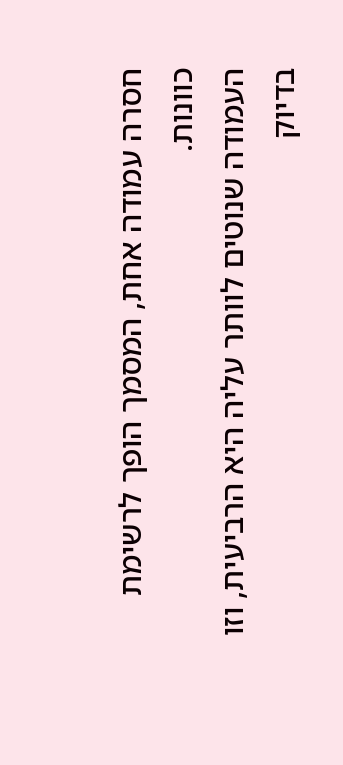חסרה עמודה אחת, המסמך הופך לרשימת כוונות.
העמודה שנוטים לוותר עליה היא הרביעית, וזו בדיוק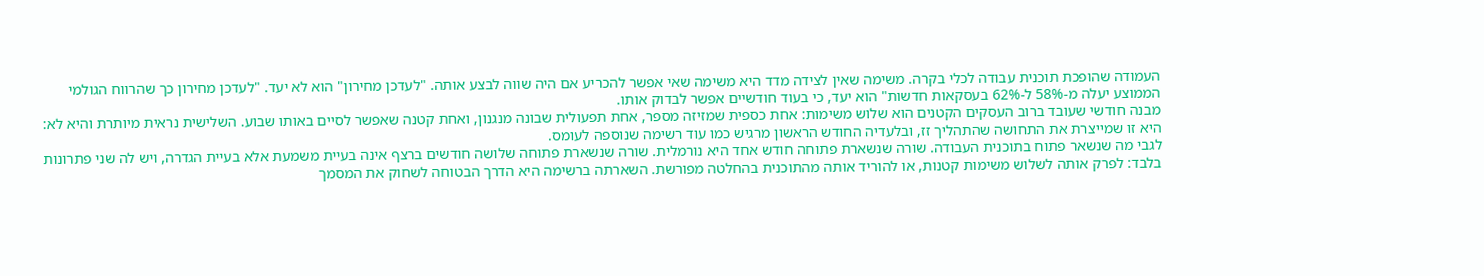העמודה שהופכת תוכנית עבודה לכלי בקרה. משימה שאין לצידה מדד היא משימה שאי אפשר להכריע אם היה שווה לבצע אותה. "לעדכן מחירון" הוא לא יעד. "לעדכן מחירון כך שהרווח הגולמי הממוצע יעלה מ-58% ל-62% בעסקאות חדשות" הוא יעד, כי בעוד חודשיים אפשר לבדוק אותו.
מבנה חודשי שעובד ברוב העסקים הקטנים הוא שלוש משימות: אחת כספית שמזיזה מספר, אחת תפעולית שבונה מנגנון, ואחת קטנה שאפשר לסיים באותו שבוע. השלישית נראית מיותרת והיא לא: היא זו שמייצרת את התחושה שהתהליך זז, ובלעדיה החודש הראשון מרגיש כמו עוד רשימה שנוספה לעומס.
לגבי מה שנשאר פתוח בתוכנית העבודה. שורה שנשארת פתוחה חודש אחד היא נורמלית. שורה שנשארת פתוחה שלושה חודשים ברצף אינה בעיית משמעת אלא בעיית הגדרה, ויש לה שני פתרונות בלבד: לפרק אותה לשלוש משימות קטנות, או להוריד אותה מהתוכנית בהחלטה מפורשת. השארתה ברשימה היא הדרך הבטוחה לשחוק את המסמך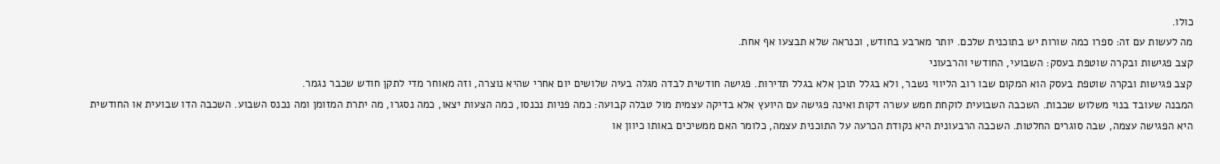כולו.
מה לעשות עם זה: ספרו כמה שורות יש בתוכנית שלכם. יותר מארבע בחודש, וכנראה שלא תבצעו אף אחת.
קצב פגישות ובקרה שוטפת בעסק: השבועי, החודשי והרבעוני
קצב פגישות ובקרה שוטפת בעסק הוא המקום שבו רוב הליווי נשבר, ולא בגלל תוכן אלא בגלל תדירות. פגישה חודשית לבדה מגלה בעיה שלושים יום אחרי שהיא נוצרה, וזה מאוחר מדי לתקן חודש שכבר נגמר.
המבנה שעובד בנוי משלוש שכבות. השכבה השבועית לוקחת חמש עשרה דקות ואינה פגישה עם היועץ אלא בדיקה עצמית מול טבלה קבועה: כמה פניות נכנסו, כמה הצעות יצאו, כמה נסגרו, מה יתרת המזומן ומה נכנס השבוע. השכבה הדו שבועית או החודשית היא הפגישה עצמה, שבה סוגרים החלטות. השכבה הרבעונית היא נקודת הכרעה על התוכנית עצמה, כלומר האם ממשיכים באותו כיוון או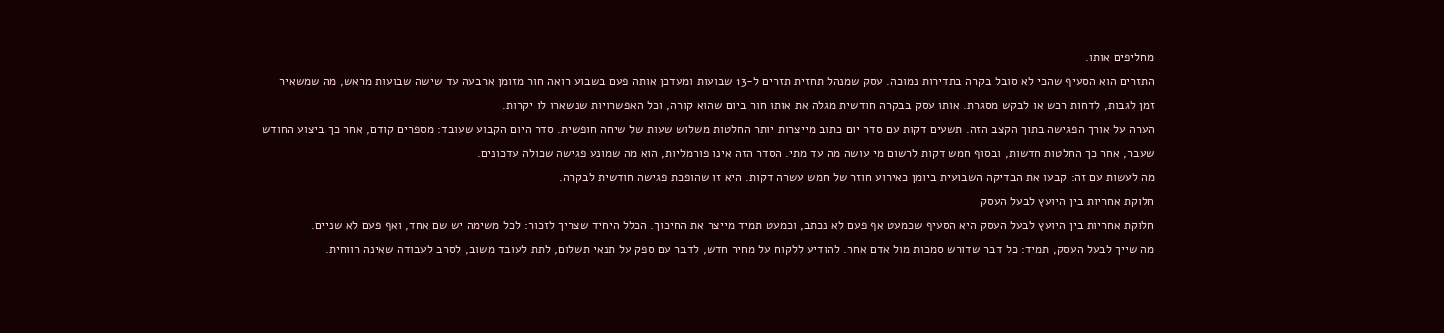מחליפים אותו.
התזרים הוא הסעיף שהכי לא סובל בקרה בתדירות נמוכה. עסק שמנהל תחזית תזרים ל-13 שבועות ומעדכן אותה פעם בשבוע רואה חור מזומן ארבעה עד שישה שבועות מראש, מה שמשאיר זמן לגבות, לדחות רכש או לבקש מסגרת. אותו עסק בבקרה חודשית מגלה את אותו חור ביום שהוא קורה, וכל האפשרויות שנשארו לו יקרות.
הערה על אורך הפגישה בתוך הקצב הזה. תשעים דקות עם סדר יום כתוב מייצרות יותר החלטות משלוש שעות של שיחה חופשית. סדר היום הקבוע שעובד: מספרים קודם, אחר כך ביצוע החודש שעבר, אחר כך החלטות חדשות, ובסוף חמש דקות לרשום מי עושה מה עד מתי. הסדר הזה אינו פורמליות, הוא מה שמונע פגישה שכולה עדכונים.
מה לעשות עם זה: קבעו את הבדיקה השבועית ביומן כאירוע חוזר של חמש עשרה דקות. היא זו שהופכת פגישה חודשית לבקרה.
חלוקת אחריות בין היועץ לבעל העסק
חלוקת אחריות בין היועץ לבעל העסק היא הסעיף שכמעט אף פעם לא נכתב, וכמעט תמיד מייצר את החיכוך. הכלל היחיד שצריך לזכור: לכל משימה יש שם אחד, ואף פעם לא שניים.
מה שייך לבעל העסק, תמיד: כל דבר שדורש סמכות מול אדם אחר. להודיע ללקוח על מחיר חדש, לדבר עם ספק על תנאי תשלום, לתת לעובד משוב, לסרב לעבודה שאינה רווחית.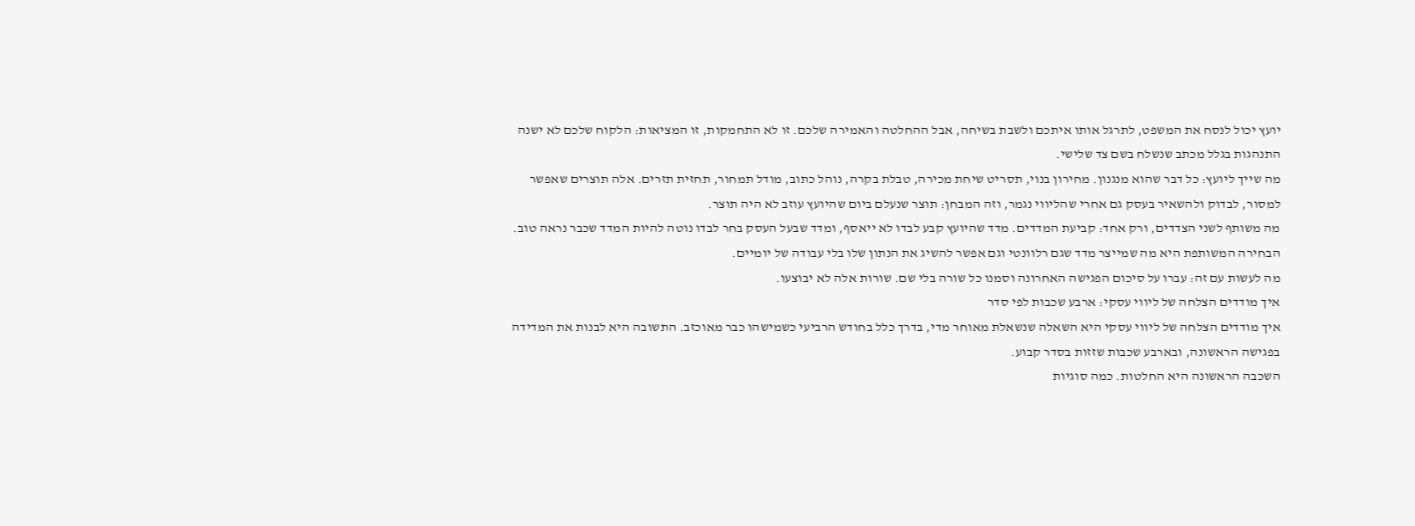יועץ יכול לנסח את המשפט, לתרגל אותו איתכם ולשבת בשיחה, אבל ההחלטה והאמירה שלכם. זו לא התחמקות, זו המציאות: הלקוח שלכם לא ישנה התנהגות בגלל מכתב שנשלח בשם צד שלישי.
מה שייך ליועץ: כל דבר שהוא מנגנון. מחירון בנוי, תסריט שיחת מכירה, טבלת בקרה, נוהל כתוב, מודל תמחור, תחזית תזרים. אלה תוצרים שאפשר למסור, לבדוק ולהשאיר בעסק גם אחרי שהליווי נגמר, וזה המבחן: תוצר שנעלם ביום שהיועץ עוזב לא היה תוצר.
מה משותף לשני הצדדים, ורק אחד: קביעת המדדים. מדד שהיועץ קבע לבדו לא ייאסף, ומדד שבעל העסק בחר לבדו נוטה להיות המדד שכבר נראה טוב. הבחירה המשותפת היא מה שמייצר מדד שגם רלוונטי וגם אפשר להשיג את הנתון שלו בלי עבודה של יומיים.
מה לעשות עם זה: עברו על סיכום הפגישה האחרונה וסמנו כל שורה בלי שם. שורות אלה לא יבוצעו.
איך מודדים הצלחה של ליווי עסקי: ארבע שכבות לפי סדר
איך מודדים הצלחה של ליווי עסקי היא השאלה שנשאלת מאוחר מדי, בדרך כלל בחודש הרביעי כשמישהו כבר מאוכזב. התשובה היא לבנות את המדידה בפגישה הראשונה, ובארבע שכבות שזזות בסדר קבוע.
השכבה הראשונה היא החלטות. כמה סוגיות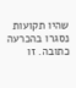שהיו תקועות נסגרו בהכרעה כתובה. זו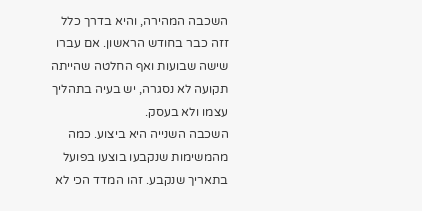השכבה המהירה, והיא בדרך כלל זזה כבר בחודש הראשון. אם עברו שישה שבועות ואף החלטה שהייתה תקועה לא נסגרה, יש בעיה בתהליך עצמו ולא בעסק.
השכבה השנייה היא ביצוע. כמה מהמשימות שנקבעו בוצעו בפועל בתאריך שנקבע. זהו המדד הכי לא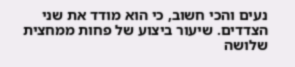נעים והכי חשוב, כי הוא מודד את שני הצדדים. שיעור ביצוע של פחות ממחצית שלושה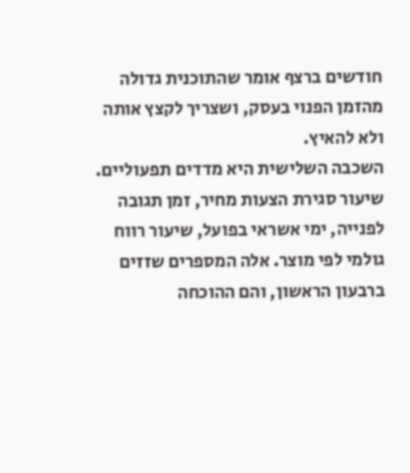חודשים ברצף אומר שהתוכנית גדולה מהזמן הפנוי בעסק, ושצריך לקצץ אותה ולא להאיץ.
השכבה השלישית היא מדדים תפעוליים. שיעור סגירת הצעות מחיר, זמן תגובה לפנייה, ימי אשראי בפועל, שיעור רווח גולמי לפי מוצר. אלה המספרים שזזים ברבעון הראשון, והם ההוכחה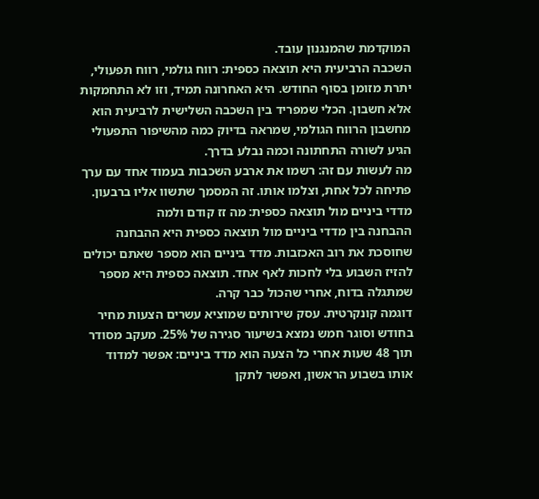המוקדמת שהמנגנון עובד.
השכבה הרביעית היא תוצאה כספית: רווח גולמי, רווח תפעולי, יתרת מזומן בסוף החודש. היא האחרונה תמיד, וזו לא התחמקות אלא חשבון. הכלי שמפריד בין השכבה השלישית לרביעית הוא מחשבון הרווח הגולמי, שמראה בדיוק כמה מהשיפור התפעולי הגיע לשורה התחתונה וכמה נבלע בדרך.
מה לעשות עם זה: רשמו את ארבע השכבות בעמוד אחד עם ערך פתיחה לכל אחת, וצלמו אותו. זה המסמך שתשוו אליו ברבעון.
מדדי ביניים מול תוצאה כספית: מה זז קודם ולמה
ההבחנה בין מדדי ביניים מול תוצאה כספית היא ההבחנה שחוסכת את רוב האכזבות. מדד ביניים הוא מספר שאתם יכולים להזיז השבוע בלי לחכות לאף אחד. תוצאה כספית היא מספר שמתגלה בדוח, אחרי שהכול כבר קרה.
דוגמה קונקרטית. עסק שירותים שמוציא עשרים הצעות מחיר בחודש וסוגר חמש נמצא בשיעור סגירה של 25%. מעקב מסודר תוך 48 שעות אחרי כל הצעה הוא מדד ביניים: אפשר למדוד אותו בשבוע הראשון, ואפשר לתקן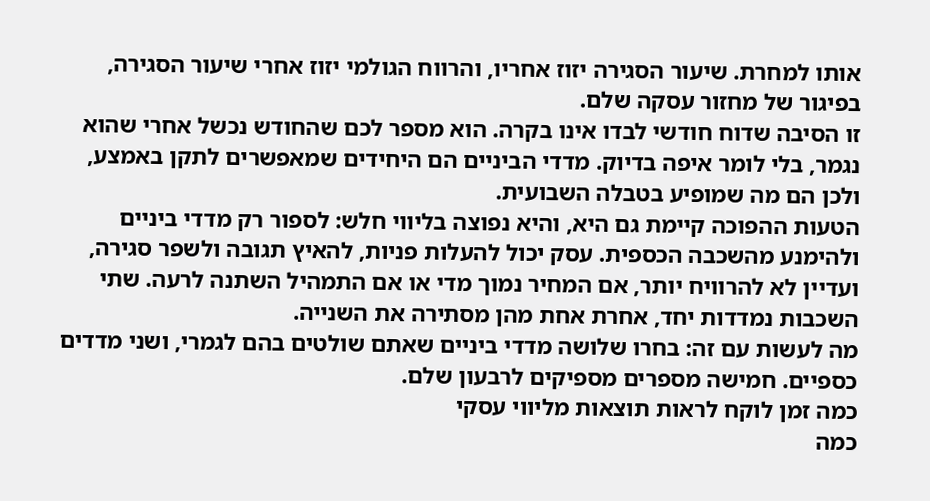אותו למחרת. שיעור הסגירה יזוז אחריו, והרווח הגולמי יזוז אחרי שיעור הסגירה, בפיגור של מחזור עסקה שלם.
זו הסיבה שדוח חודשי לבדו אינו בקרה. הוא מספר לכם שהחודש נכשל אחרי שהוא נגמר, בלי לומר איפה בדיוק. מדדי הביניים הם היחידים שמאפשרים לתקן באמצע, ולכן הם מה שמופיע בטבלה השבועית.
הטעות ההפוכה קיימת גם היא, והיא נפוצה בליווי חלש: לספור רק מדדי ביניים ולהימנע מהשכבה הכספית. עסק יכול להעלות פניות, להאיץ תגובה ולשפר סגירה, ועדיין לא להרוויח יותר, אם המחיר נמוך מדי או אם התמהיל השתנה לרעה. שתי השכבות נמדדות יחד, אחרת אחת מהן מסתירה את השנייה.
מה לעשות עם זה: בחרו שלושה מדדי ביניים שאתם שולטים בהם לגמרי, ושני מדדים כספיים. חמישה מספרים מספיקים לרבעון שלם.
כמה זמן לוקח לראות תוצאות מליווי עסקי
כמה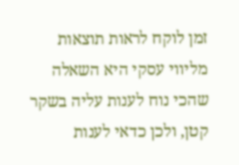זמן לוקח לראות תוצאות מליווי עסקי היא השאלה שהכי נוח לענות עליה בשקר קטן, ולכן כדאי לענות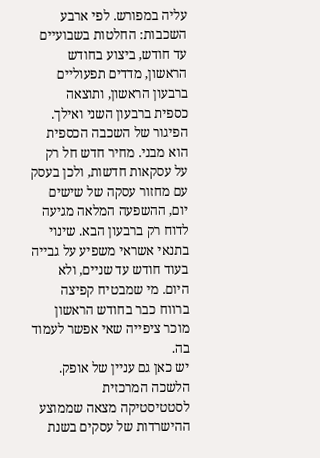עליה במפורש. לפי ארבע השכבות: החלטות בשבועיים עד חודש, ביצוע בחודש הראשון, מדדים תפעוליים ברבעון הראשון, ותוצאה כספית ברבעון השני ואילך.
הפיגור של השכבה הכספית הוא מבני. מחיר חדש חל רק על עסקאות חדשות, ולכן בעסק עם מחזור עסקה של שישים יום, ההשפעה המלאה מגיעה לדוח רק ברבעון הבא. שינוי בתנאי אשראי משפיע על גבייה בעוד חודש עד שניים, ולא היום. מי שמבטיח קפיצה ברווח כבר בחודש הראשון מוכר ציפייה שאי אפשר לעמוד בה.
יש כאן גם עניין של אופק. הלשכה המרכזית לסטטיסטיקה מצאה שממוצע ההישרדות של עסקים בשנת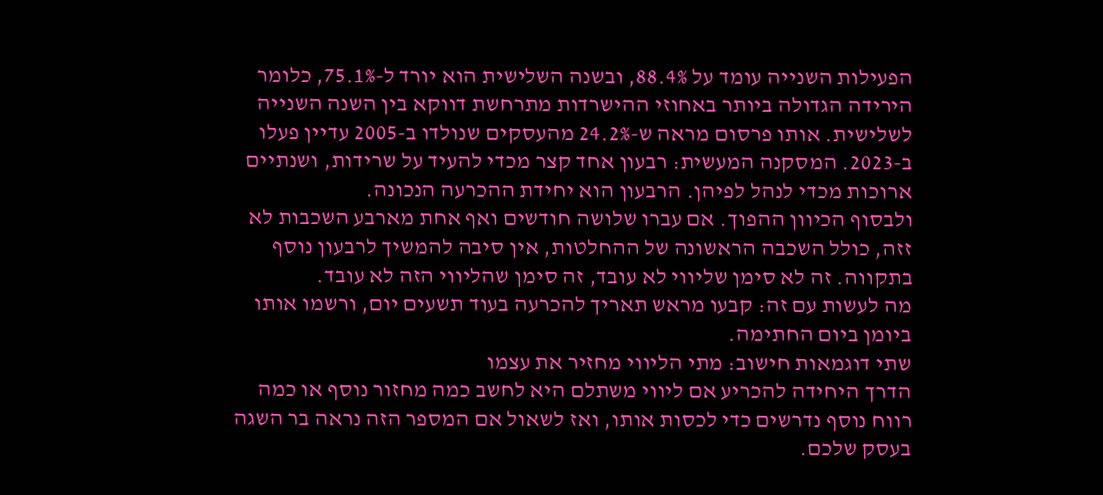הפעילות השנייה עומד על 88.4%, ובשנה השלישית הוא יורד ל-75.1%, כלומר הירידה הגדולה ביותר באחוזי ההישרדות מתרחשת דווקא בין השנה השנייה לשלישית. אותו פרסום מראה ש-24.2% מהעסקים שנולדו ב-2005 עדיין פעלו ב-2023. המסקנה המעשית: רבעון אחד קצר מכדי להעיד על שרידות, ושנתיים ארוכות מכדי לנהל לפיהן. הרבעון הוא יחידת ההכרעה הנכונה.
ולבסוף הכיוון ההפוך. אם עברו שלושה חודשים ואף אחת מארבע השכבות לא זזה, כולל השכבה הראשונה של ההחלטות, אין סיבה להמשיך לרבעון נוסף בתקווה. זה לא סימן שליווי לא עובד, זה סימן שהליווי הזה לא עובד.
מה לעשות עם זה: קבעו מראש תאריך להכרעה בעוד תשעים יום, ורשמו אותו ביומן ביום החתימה.
שתי דוגמאות חישוב: מתי הליווי מחזיר את עצמו
הדרך היחידה להכריע אם ליווי משתלם היא לחשב כמה מחזור נוסף או כמה רווח נוסף נדרשים כדי לכסות אותו, ואז לשאול אם המספר הזה נראה בר השגה בעסק שלכם.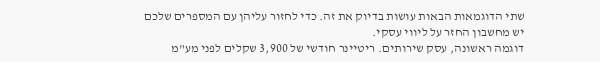שתי הדוגמאות הבאות עושות בדיוק את זה. כדי לחזור עליהן עם המספרים שלכם יש מחשבון החזר על ליווי עסקי.
דוגמה ראשונה, עסק שירותים. ריטיינר חודשי של 3,900 שקלים לפני מע"מ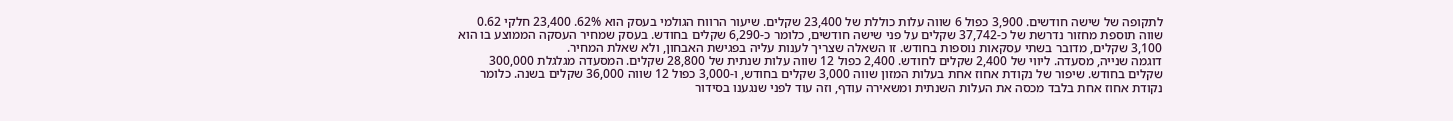לתקופה של שישה חודשים. 3,900 כפול 6 שווה עלות כוללת של 23,400 שקלים. שיעור הרווח הגולמי בעסק הוא 62%. 23,400 חלקי 0.62 שווה תוספת מחזור נדרשת של כ-37,742 שקלים על פני שישה חודשים, כלומר כ-6,290 שקלים בחודש. בעסק שמחיר העסקה הממוצע בו הוא 3,100 שקלים, מדובר בשתי עסקאות נוספות בחודש. זו השאלה שצריך לענות עליה בפגישת האבחון, ולא שאלת המחיר.
דוגמה שנייה, מסעדה. ליווי של 2,400 שקלים לחודש. 2,400 כפול 12 שווה עלות שנתית של 28,800 שקלים. המסעדה מגלגלת 300,000 שקלים בחודש. שיפור של נקודת אחוז אחת בעלות המזון שווה 3,000 שקלים בחודש, ו-3,000 כפול 12 שווה 36,000 שקלים בשנה. כלומר נקודת אחוז אחת בלבד מכסה את העלות השנתית ומשאירה עודף, וזה עוד לפני שנגענו בסידור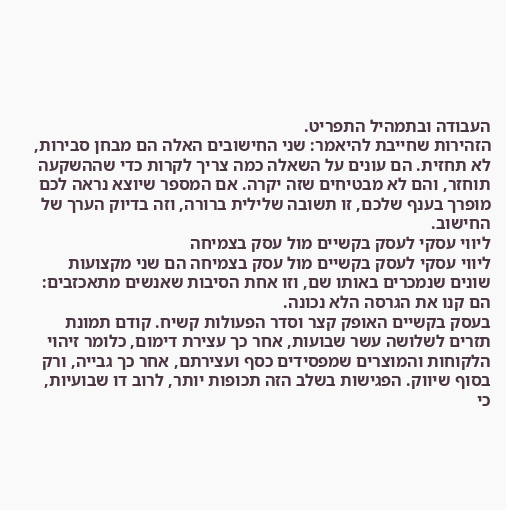העבודה ובתמהיל התפריט.
הזהירות שחייבת להיאמר: שני החישובים האלה הם מבחן סבירות, לא תחזית. הם עונים על השאלה כמה צריך לקרות כדי שההשקעה תוחזר, והם לא מבטיחים שזה יקרה. אם המספר שיוצא נראה לכם מופרך בענף שלכם, זו תשובה שלילית ברורה, וזה בדיוק הערך של החישוב.
ליווי עסקי לעסק בקשיים מול עסק בצמיחה
ליווי עסקי לעסק בקשיים מול עסק בצמיחה הם שני מקצועות שונים שנמכרים באותו שם, וזו אחת הסיבות שאנשים מתאכזבים: הם קנו את הגרסה הלא נכונה.
בעסק בקשיים האופק קצר וסדר הפעולות קשיח. קודם תמונת תזרים לשלושה עשר שבועות, אחר כך עצירת דימום, כלומר זיהוי הלקוחות והמוצרים שמפסידים כסף ועצירתם, אחר כך גבייה, ורק בסוף שיווק. הפגישות בשלב הזה תכופות יותר, לרוב דו שבועיות, כי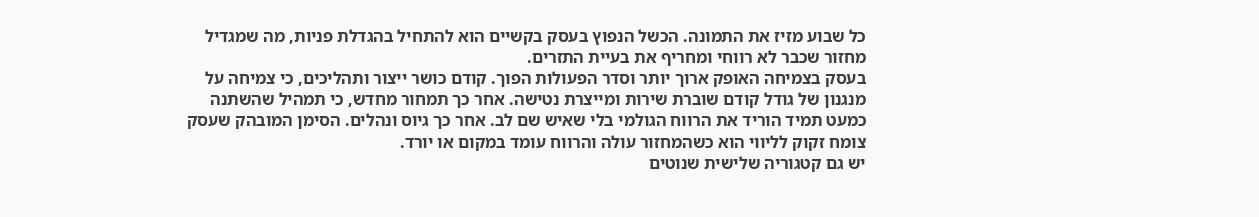כל שבוע מזיז את התמונה. הכשל הנפוץ בעסק בקשיים הוא להתחיל בהגדלת פניות, מה שמגדיל מחזור שכבר לא רווחי ומחריף את בעיית התזרים.
בעסק בצמיחה האופק ארוך יותר וסדר הפעולות הפוך. קודם כושר ייצור ותהליכים, כי צמיחה על מנגנון של גודל קודם שוברת שירות ומייצרת נטישה. אחר כך תמחור מחדש, כי תמהיל שהשתנה כמעט תמיד הוריד את הרווח הגולמי בלי שאיש שם לב. אחר כך גיוס ונהלים. הסימן המובהק שעסק צומח זקוק לליווי הוא כשהמחזור עולה והרווח עומד במקום או יורד.
יש גם קטגוריה שלישית שנוטים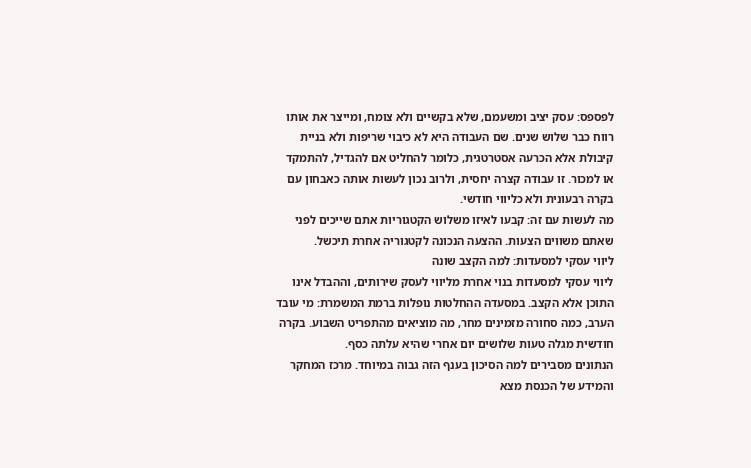לפספס: עסק יציב ומשעמם, שלא בקשיים ולא צומח, ומייצר את אותו רווח כבר שלוש שנים. שם העבודה היא לא כיבוי שריפות ולא בניית קיבולת אלא הכרעה אסטרטגית, כלומר להחליט אם להגדיל, להתמקד או למכור. זו עבודה קצרה יחסית, ולרוב נכון לעשות אותה כאבחון עם בקרה רבעונית ולא כליווי חודשי.
מה לעשות עם זה: קבעו לאיזו משלוש הקטגוריות אתם שייכים לפני שאתם משווים הצעות. ההצעה הנכונה לקטגוריה אחרת תיכשל.
ליווי עסקי למסעדות: למה הקצב שונה
ליווי עסקי למסעדות בנוי אחרת מליווי לעסק שירותים, וההבדל אינו התוכן אלא הקצב. במסעדה ההחלטות נופלות ברמת המשמרת: מי עובד הערב, כמה סחורה מזמינים מחר, מה מוציאים מהתפריט השבוע. בקרה חודשית מגלה טעות שלושים יום אחרי שהיא עלתה כסף.
הנתונים מסבירים למה הסיכון בענף הזה גבוה במיוחד. מרכז המחקר והמידע של הכנסת מצא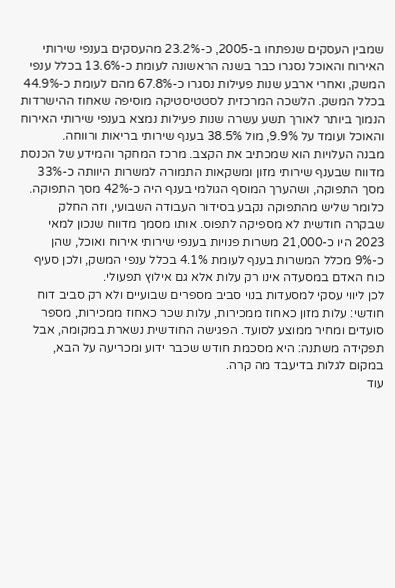שמבין העסקים שנפתחו ב-2005, כ-23.2% מהעסקים בענפי שירותי האירוח והאוכל נסגרו כבר בשנה הראשונה לעומת כ-13.6% בכלל ענפי המשק, ואחרי ארבע שנות פעילות נסגרו כ-67.8% מהם לעומת כ-44.9% בכלל המשק. הלשכה המרכזית לסטטיסטיקה מוסיפה שאחוז ההישרדות הנמוך ביותר לאורך תשע עשרה שנות פעילות נמצא בענפי שירותי האירוח והאוכל ועומד על 9.9%, מול 38.5% בענף שירותי בריאות ורווחה.
מבנה העלויות הוא שמכתיב את הקצב. מרכז המחקר והמידע של הכנסת מדווח שבענף שירותי מזון ומשקאות התמורה למשרות היוותה כ-33% מסך התפוקה, ושהערך המוסף הגולמי בענף היה כ-42% מסך התפוקה. כלומר שליש מהתפוקה נקבע בסידור העבודה השבועי, וזה החלק שבקרה חודשית לא מספיקה לתפוס. אותו מסמך מדווח שנכון למאי 2023 היו כ-21,000 משרות פנויות בענפי שירותי אירוח ואוכל, שהן כ-9% מכלל המשרות בענף לעומת 4.1% בכלל ענפי המשק, ולכן סעיף כוח האדם במסעדה אינו רק עלות אלא גם אילוץ תפעולי.
לכן ליווי עסקי למסעדות בנוי סביב מספרים שבועיים ולא רק סביב דוח חודשי: עלות מזון כאחוז ממכירות, עלות שכר כאחוז ממכירות, מספר סועדים ומחיר ממוצע לסועד. הפגישה החודשית נשארת במקומה, אבל תפקידה משתנה: היא מסכמת חודש שכבר ידוע ומכריעה על הבא, במקום לגלות בדיעבד מה קרה.
עוד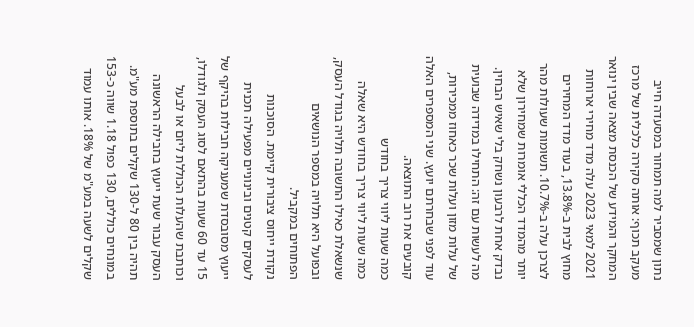נתון שמסביר למה תמחור במסעדה חייב מעקב תכוף: אותה סקירה כלכלית של מרכז המחקר והמידע של הכנסת מצאה שבין ינואר 2021 למאי 2023 עלה מדד מחירי ארוחות מחוץ לבית ב-13.8%, בעוד מדד המחירים לצרכן עלה ב-10.7%. תשומות שעולות מהר יותר מהמדד הכללי אומרות שמחירון שלא נבדק אחת לרבעון נשחק בלי שאיש הבחין.
מה לעשות עם זה: התחילו במדידה שבועית של עלות מזון ועלות שכר כאחוז ממכירות, עוד לפני שבחרתם יועץ. שני המספרים האלה קובעים את רוב התוצאה.
כמה שעות ליווי צריך בחודש
כמה שעות ליווי צריך בחודש היא שאלה שנשאלת כאילו התשובה תלויה בגודל העסק, ובפועל היא תלויה במספר הנושאים הפתוחים במקביל.
נקודת ייחוס ציבורית קיימת. הסוכנות לעסקים קטנים ובינוניים מפעילה תכנית ייעוץ מסובסדת שמעניקה חבילות בהיקף של 15 עד 60 שעות בהתאם לסוג העסק ולגודלו, וכותבת שהעלות הכוללת ליזם או לבעל העסק עבור שעת ייעוץ בחבילה הראשונה תהיה בין 80 ל-130 שקלים בתוספת מע"מ. במונחים כוללים, 130 כפול 1.18 שווה כ-153 שקלים לשעה במע"מ של 18%. אותו עמוד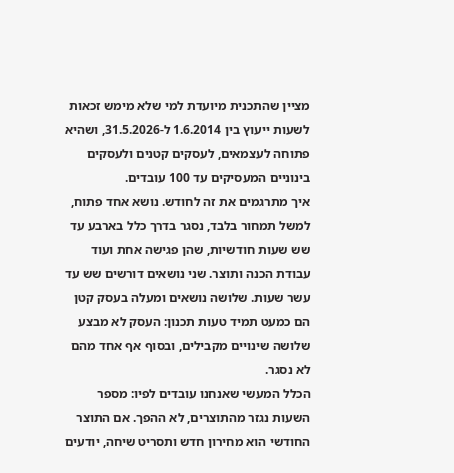מציין שהתכנית מיועדת למי שלא מימש זכאות לשעות ייעוץ בין 1.6.2014 ל-31.5.2026, ושהיא פתוחה לעצמאים, לעסקים קטנים ולעסקים בינוניים המעסיקים עד 100 עובדים.
איך מתרגמים את זה לחודש. נושא אחד פתוח, למשל תמחור בלבד, נסגר בדרך כלל בארבע עד שש שעות חודשיות, שהן פגישה אחת ועוד עבודת הכנה ותוצר. שני נושאים דורשים שש עד עשר שעות. שלושה נושאים ומעלה בעסק קטן הם כמעט תמיד טעות תכנון: העסק לא מבצע שלושה שינויים מקבילים, ובסוף אף אחד מהם לא נסגר.
הכלל המעשי שאנחנו עובדים לפיו: מספר השעות נגזר מהתוצרים, לא ההפך. אם התוצר החודשי הוא מחירון חדש ותסריט שיחה, יודעים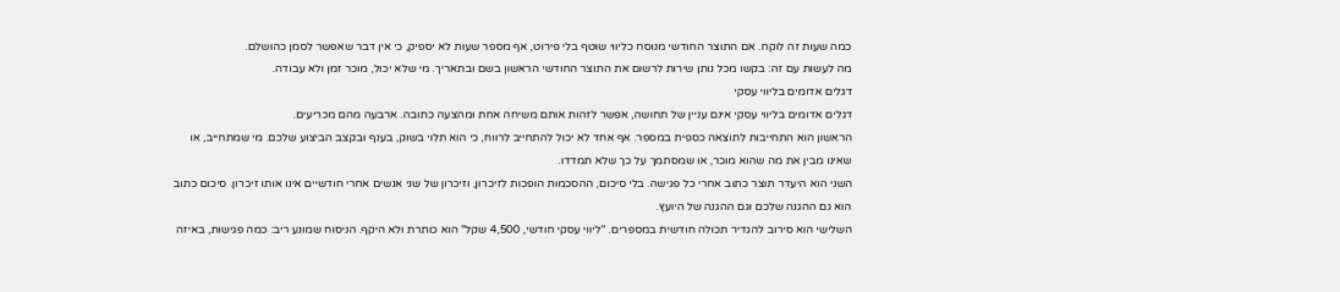כמה שעות זה לוקח. אם התוצר החודשי מנוסח כליווי שוטף בלי פירוט, אף מספר שעות לא יספיק, כי אין דבר שאפשר לסמן כהושלם.
מה לעשות עם זה: בקשו מכל נותן שירות לרשום את התוצר החודשי הראשון בשם ובתאריך. מי שלא יכול, מוכר זמן ולא עבודה.
דגלים אדומים בליווי עסקי
דגלים אדומים בליווי עסקי אינם עניין של תחושה, אפשר לזהות אותם משיחה אחת ומהצעה כתובה. ארבעה מהם מכריעים.
הראשון הוא התחייבות לתוצאה כספית במספר. אף אחד לא יכול להתחייב לרווח, כי הוא תלוי בשוק, בענף ובקצב הביצוע שלכם. מי שמתחייב, או שאינו מבין את מה שהוא מוכר, או שמסתמך על כך שלא תמדדו.
השני הוא היעדר תוצר כתוב אחרי כל פגישה. בלי סיכום, ההסכמות הופכות לזיכרון, וזיכרון של שני אנשים אחרי חודשיים אינו אותו זיכרון. סיכום כתוב הוא גם ההגנה שלכם וגם ההגנה של היועץ.
השלישי הוא סירוב להגדיר תכולה חודשית במספרים. "ליווי עסקי חודשי, 4,500 שקל" הוא כותרת ולא היקף. הניסוח שמונע ריב: כמה פגישות, באיזה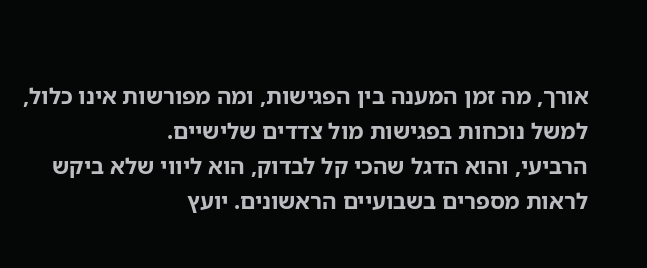אורך, מה זמן המענה בין הפגישות, ומה מפורשות אינו כלול, למשל נוכחות בפגישות מול צדדים שלישיים.
הרביעי, והוא הדגל שהכי קל לבדוק, הוא ליווי שלא ביקש לראות מספרים בשבועיים הראשונים. יועץ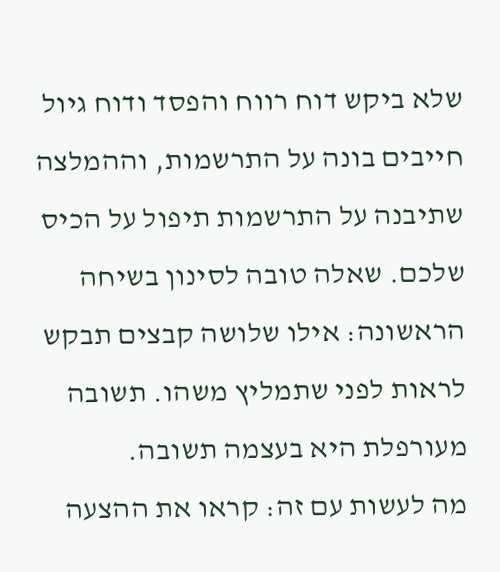שלא ביקש דוח רווח והפסד ודוח גיול חייבים בונה על התרשמות, וההמלצה שתיבנה על התרשמות תיפול על הכיס שלכם. שאלה טובה לסינון בשיחה הראשונה: אילו שלושה קבצים תבקש לראות לפני שתמליץ משהו. תשובה מעורפלת היא בעצמה תשובה.
מה לעשות עם זה: קראו את ההצעה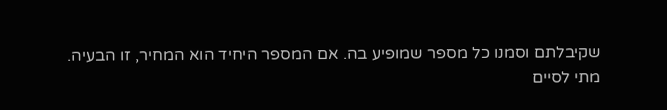שקיבלתם וסמנו כל מספר שמופיע בה. אם המספר היחיד הוא המחיר, זו הבעיה.
מתי לסיים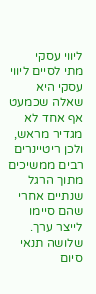ליווי עסקי
מתי לסיים ליווי עסקי היא שאלה שכמעט אף אחד לא מגדיר מראש, ולכן ריטיינרים רבים ממשיכים מתוך הרגל שנתיים אחרי שהם סיימו לייצר ערך. שלושה תנאי סיום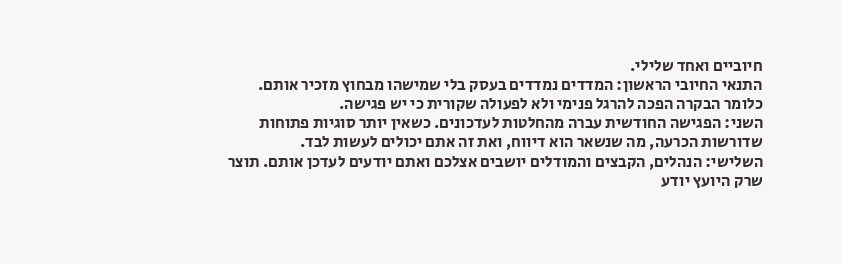חיוביים ואחד שלילי.
התנאי החיובי הראשון: המדדים נמדדים בעסק בלי שמישהו מבחוץ מזכיר אותם. כלומר הבקרה הפכה להרגל פנימי ולא לפעולה שקורית כי יש פגישה.
השני: הפגישה החודשית עברה מהחלטות לעדכונים. כשאין יותר סוגיות פתוחות שדורשות הכרעה, מה שנשאר הוא דיווח, ואת זה אתם יכולים לעשות לבד.
השלישי: הנהלים, הקבצים והמודלים יושבים אצלכם ואתם יודעים לעדכן אותם. תוצר שרק היועץ יודע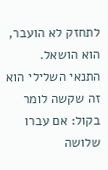לתחזק לא הועבר, הוא הושאל.
התנאי השלילי הוא זה שקשה לומר בקול: אם עברו שלושה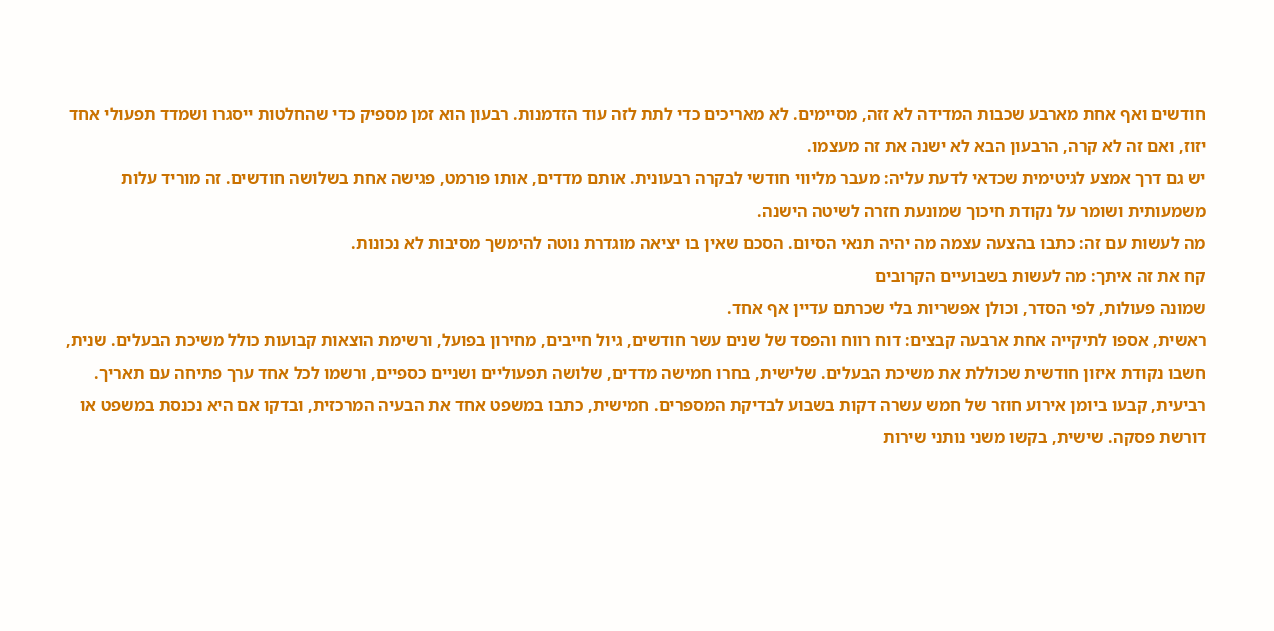חודשים ואף אחת מארבע שכבות המדידה לא זזה, מסיימים. לא מאריכים כדי לתת לזה עוד הזדמנות. רבעון הוא זמן מספיק כדי שהחלטות ייסגרו ושמדד תפעולי אחד יזוז, ואם זה לא קרה, הרבעון הבא לא ישנה את זה מעצמו.
יש גם דרך אמצע לגיטימית שכדאי לדעת עליה: מעבר מליווי חודשי לבקרה רבעונית. אותם מדדים, אותו פורמט, פגישה אחת בשלושה חודשים. זה מוריד עלות משמעותית ושומר על נקודת חיכוך שמונעת חזרה לשיטה הישנה.
מה לעשות עם זה: כתבו בהצעה עצמה מה יהיה תנאי הסיום. הסכם שאין בו יציאה מוגדרת נוטה להימשך מסיבות לא נכונות.
קח את זה איתך: מה לעשות בשבועיים הקרובים
שמונה פעולות, לפי הסדר, וכולן אפשריות בלי שכרתם עדיין אף אחד.
ראשית, אספו לתיקייה אחת ארבעה קבצים: דוח רווח והפסד של שנים עשר חודשים, גיול חייבים, מחירון בפועל, ורשימת הוצאות קבועות כולל משיכת הבעלים. שנית, חשבו נקודת איזון חודשית שכוללת את משיכת הבעלים. שלישית, בחרו חמישה מדדים, שלושה תפעוליים ושניים כספיים, ורשמו לכל אחד ערך פתיחה עם תאריך.
רביעית, קבעו ביומן אירוע חוזר של חמש עשרה דקות בשבוע לבדיקת המספרים. חמישית, כתבו במשפט אחד את הבעיה המרכזית, ובדקו אם היא נכנסת במשפט או דורשת פסקה. שישית, בקשו משני נותני שירות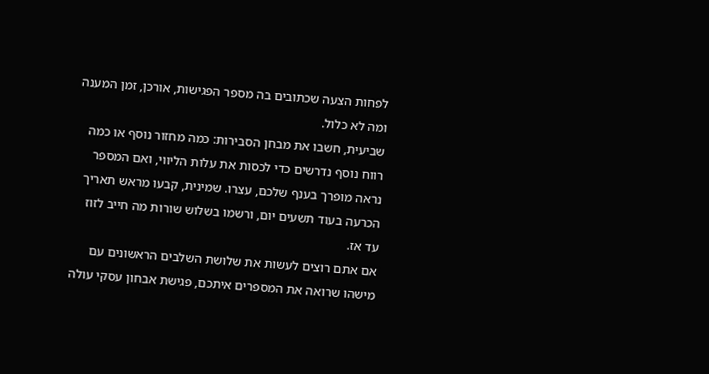לפחות הצעה שכתובים בה מספר הפגישות, אורכן, זמן המענה ומה לא כלול.
שביעית, חשבו את מבחן הסבירות: כמה מחזור נוסף או כמה רווח נוסף נדרשים כדי לכסות את עלות הליווי, ואם המספר נראה מופרך בענף שלכם, עצרו. שמינית, קבעו מראש תאריך הכרעה בעוד תשעים יום, ורשמו בשלוש שורות מה חייב לזוז עד אז.
אם אתם רוצים לעשות את שלושת השלבים הראשונים עם מישהו שרואה את המספרים איתכם, פגישת אבחון עסקי עולה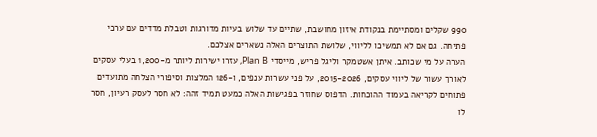990 שקלים ומסתיימת בנקודת איזון מחושבת, שתיים עד שלוש בעיות מדורגות וטבלת מדדים עם ערכי פתיחה. גם אם לא תמשיכו לליווי, שלושת התוצרים האלה נשארים אצלכם.
הערה על מי שכותב. איתן אשטמקר וליגל פריש, מייסדי Plan B, עזרו ישירות ליותר מ-1,200 בעלי עסקים לאורך עשור של ליווי עסקים, 2015-2026, על פני עשרות ענפים, ו-126 המלצות וסיפורי הצלחה מתועדים פתוחים לקריאה בעמוד ההוכחות. הדפוס שחוזר בפגישות האלה כמעט תמיד זהה: לא חסר לעסק רעיון, חסר לו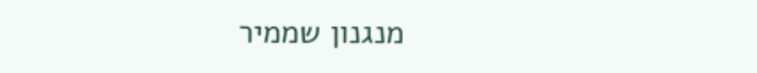מנגנון שממיר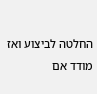החלטה לביצוע ואז מודד אם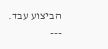הביצוע עבד.
---